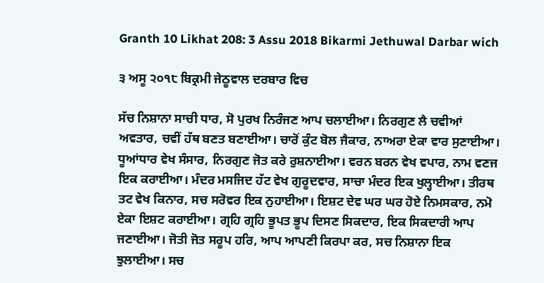Granth 10 Likhat 208: 3 Assu 2018 Bikarmi Jethuwal Darbar wich

੩ ਅਸੂ ੨੦੧੮ ਬਿਕ੍ਰਮੀ ਜੇਠੂਵਾਲ ਦਰਬਾਰ ਵਿਚ

ਸੱਚ ਨਿਸ਼ਾਨਾ ਸਾਚੀ ਧਾਰ, ਸੋ ਪੁਰਖ ਨਿਰੰਜਣ ਆਪ ਚਲਾਈਆ। ਨਿਰਗੁਣ ਲੈ ਚਵੀਆਂ ਅਵਤਾਰ, ਚਵੀਂ ਹੱਥ ਬਣਤ ਬਣਾਈਆ। ਚਾਰੋਂ ਕੁੰਟ ਬੋਲ ਜੈਕਾਰ, ਨਾਅਰਾ ਏਕਾ ਵਾਰ ਸੁਣਾਈਆ। ਧੂਆਂਧਾਰ ਵੇਖ ਸੰਸਾਰ, ਨਿਰਗੁਣ ਜੋਤ ਕਰੇ ਰੁਸ਼ਨਾਈਆ। ਵਰਨ ਬਰਨ ਵੇਖ ਵਪਾਰ, ਨਾਮ ਵਣਜ ਇਕ ਕਰਾਈਆ। ਮੰਦਰ ਮਸਜਿਦ ਹੱਟ ਵੇਖ ਗੁਰੂਦਵਾਰ, ਸਾਚਾ ਮੰਦਰ ਇਕ ਖੁਲ੍ਹਾਈਆ। ਤੀਰਥ ਤਟ ਵੇਖ ਕਿਨਾਰ, ਸਚ ਸਰੋਵਰ ਇਕ ਨੁਹਾਈਆ। ਇਸ਼ਟ ਦੇਵ ਘਰ ਘਰ ਹੋਏ ਨਿਮਸਕਾਰ, ਨਮੋ ਏਕਾ ਇਸ਼ਟ ਕਰਾਈਆ। ਗ੍ਰਹਿ ਗ੍ਰਹਿ ਭੂਪਤ ਭੂਪ ਦਿਸਣ ਸਿਕਦਾਰ, ਇਕ ਸਿਕਦਾਰੀ ਆਪ ਜਣਾਈਆ। ਜੋਤੀ ਜੋਤ ਸਰੂਪ ਹਰਿ, ਆਪ ਆਪਣੀ ਕਿਰਪਾ ਕਰ, ਸਚ ਨਿਸ਼ਾਨਾ ਇਕ ਝੁਲਾਈਆ। ਸਚ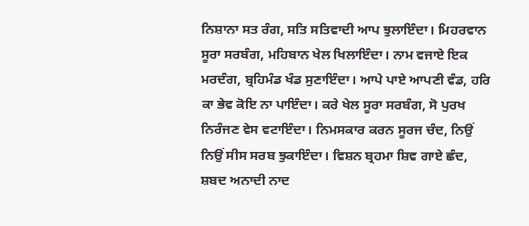ਨਿਸ਼ਾਨਾ ਸਤ ਰੰਗ, ਸਤਿ ਸਤਿਵਾਦੀ ਆਪ ਝੁਲਾਇੰਦਾ। ਮਿਹਰਵਾਨ ਸੂਰਾ ਸਰਬੰਗ, ਮਹਿਬਾਨ ਖੇਲ ਖਿਲਾਇੰਦਾ। ਨਾਮ ਵਜਾਏ ਇਕ ਮਰਦੰਗ, ਬ੍ਰਹਿਮੰਡ ਖੰਡ ਸੁਣਾਇੰਦਾ। ਆਪੇ ਪਾਏ ਆਪਣੀ ਵੰਡ, ਹਰਿ ਕਾ ਭੇਵ ਕੋਇ ਨਾ ਪਾਇੰਦਾ। ਕਰੇ ਖੇਲ ਸੂਰਾ ਸਰਬੰਗ, ਸੋ ਪੁਰਖ ਨਿਰੰਜਣ ਵੇਸ ਵਟਾਇੰਦਾ। ਨਿਮਸਕਾਰ ਕਰਨ ਸੂਰਜ ਚੰਦ, ਨਿਉਂ ਨਿਉਂ ਸੀਸ ਸਰਬ ਝੁਕਾਇੰਦਾ। ਵਿਸ਼ਨ ਬ੍ਰਹਮਾ ਸ਼ਿਵ ਗਾਏ ਛੰਦ, ਸ਼ਬਦ ਅਨਾਦੀ ਨਾਦ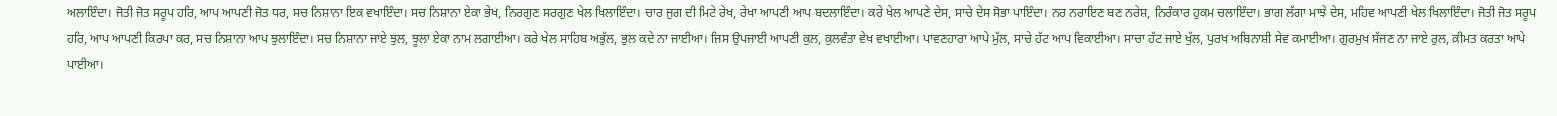ਅਲਾਇੰਦਾ। ਜੋਤੀ ਜੋਤ ਸਰੂਪ ਹਰਿ, ਆਪ ਆਪਣੀ ਜੋਤ ਧਰ, ਸਚ ਨਿਸ਼ਾਨਾ ਇਕ ਵਖਾਇੰਦਾ। ਸਚ ਨਿਸ਼ਾਨਾ ਏਕਾ ਭੇਖ, ਨਿਰਗੁਣ ਸਰਗੁਣ ਖੇਲ ਖਿਲਾਇੰਦਾ। ਚਾਰ ਜੁਗ ਦੀ ਮਿਟੇ ਰੇਖ, ਰੇਖਾ ਆਪਣੀ ਆਪ ਬਦਲਾਇੰਦਾ। ਕਰੇ ਖੇਲ ਆਪਣੇ ਦੇਸ, ਸਾਚੇ ਦੇਸ ਸੋਭਾ ਪਾਇੰਦਾ। ਨਰ ਨਰਾਇਣ ਬਣ ਨਰੇਸ਼, ਨਿਰੰਕਾਰ ਹੁਕਮ ਚਲਾਇੰਦਾ। ਭਾਗ ਲੱਗਾ ਮਾਝੇ ਦੇਸ, ਮਹਿਵ ਆਪਣੀ ਖੇਲ ਖਿਲਾਇੰਦਾ। ਜੋਤੀ ਜੋਤ ਸਰੂਪ ਹਰਿ, ਆਪ ਆਪਣੀ ਕਿਰਪਾ ਕਰ, ਸਚ ਨਿਸ਼ਾਨਾ ਆਪ ਝੁਲਾਇੰਦਾ। ਸਚ ਨਿਸ਼ਾਨਾ ਜਾਏ ਝੁਲ, ਝੂਲਾ ਏਕਾ ਨਾਮ ਲਗਾਈਆ। ਕਰੇ ਖੇਲ ਸਾਹਿਬ ਅਭੁੱਲ, ਭੁਲ ਕਦੇ ਨਾ ਜਾਈਆ। ਜਿਸ ਉਪਜਾਈ ਆਪਣੀ ਕੁਲ, ਕੁਲਵੰਤਾ ਵੇਖ ਵਖਾਈਆ। ਪਾਵਣਹਾਰਾ ਆਪੇ ਮੁੱਲ, ਸਾਚੇ ਹੱਟ ਆਪ ਵਿਕਾਈਆ। ਸਾਚਾ ਹੱਟ ਜਾਏ ਖੁੱਲ, ਪੁਰਖ ਅਬਿਨਾਸ਼ੀ ਸੇਵ ਕਮਾਈਆ। ਗੁਰਮੁਖ ਸੱਜਣ ਨਾ ਜਾਏ ਰੁਲ, ਕ਼ੀਮਤ ਕਰਤਾ ਆਪੇ ਪਾਈਆ।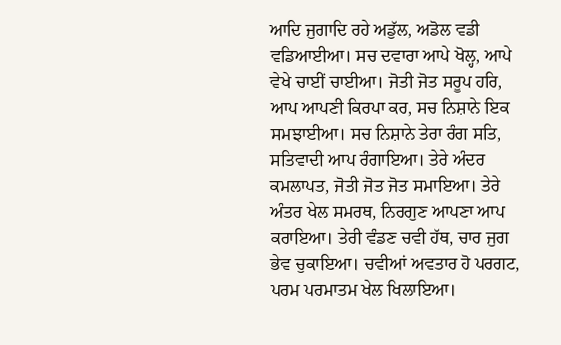ਆਦਿ ਜੁਗਾਦਿ ਰਹੇ ਅਡੁੱਲ, ਅਡੋਲ ਵਡੀ ਵਡਿਆਈਆ। ਸਚ ਦਵਾਰਾ ਆਪੇ ਖੋਲ੍ਹ, ਆਪੇ ਵੇਖੇ ਚਾਈਂ ਚਾਈਆ। ਜੋਤੀ ਜੋਤ ਸਰੂਪ ਹਰਿ, ਆਪ ਆਪਣੀ ਕਿਰਪਾ ਕਰ, ਸਚ ਨਿਸ਼ਾਨੇ ਇਕ ਸਮਝਾਈਆ। ਸਚ ਨਿਸ਼ਾਨੇ ਤੇਰਾ ਰੰਗ ਸਤਿ, ਸਤਿਵਾਦੀ ਆਪ ਰੰਗਾਇਆ। ਤੇਰੇ ਅੰਦਰ ਕਮਲਾਪਤ, ਜੋਤੀ ਜੋਤ ਜੋਤ ਸਮਾਇਆ। ਤੇਰੇ ਅੰਤਰ ਖੇਲ ਸਮਰਥ, ਨਿਰਗੁਣ ਆਪਣਾ ਆਪ ਕਰਾਇਆ। ਤੇਰੀ ਵੰਡਣ ਚਵੀ ਹੱਥ, ਚਾਰ ਜੁਗ ਭੇਵ ਚੁਕਾਇਆ। ਚਵੀਆਂ ਅਵਤਾਰ ਹੋ ਪਰਗਟ, ਪਰਮ ਪਰਮਾਤਮ ਖੇਲ ਖਿਲਾਇਆ।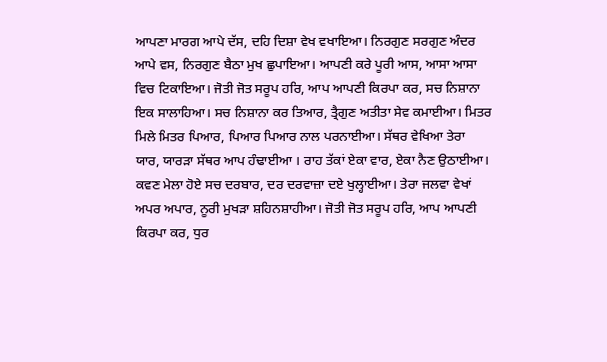ਆਪਣਾ ਮਾਰਗ ਆਪੇ ਦੱਸ, ਦਹਿ ਦਿਸ਼ਾ ਵੇਖ ਵਖਾਇਆ। ਨਿਰਗੁਣ ਸਰਗੁਣ ਅੰਦਰ ਆਪੇ ਵਸ, ਨਿਰਗੁਣ ਬੈਠਾ ਮੁਖ ਛੁਪਾਇਆ। ਆਪਣੀ ਕਰੇ ਪੂਰੀ ਆਸ, ਆਸਾ ਆਸਾ ਵਿਚ ਟਿਕਾਇਆ। ਜੋਤੀ ਜੋਤ ਸਰੂਪ ਹਰਿ, ਆਪ ਆਪਣੀ ਕਿਰਪਾ ਕਰ, ਸਚ ਨਿਸ਼ਾਨਾ ਇਕ ਸਾਲਾਹਿਆ। ਸਚ ਨਿਸ਼ਾਨਾ ਕਰ ਤਿਆਰ, ਤ੍ਰੈਗੁਣ ਅਤੀਤਾ ਸੇਵ ਕਮਾਈਆ। ਮਿਤਰ ਮਿਲੇ ਮਿਤਰ ਪਿਆਰ, ਪਿਆਰ ਪਿਆਰ ਨਾਲ ਪਰਨਾਈਆ। ਸੱਥਰ ਵੇਖਿਆ ਤੇਰਾ ਯਾਰ, ਯਾਰੜਾ ਸੱਥਰ ਆਪ ਹੰਢਾਈਆ । ਰਾਹ ਤੱਕਾਂ ਏਕਾ ਵਾਰ, ਏਕਾ ਨੈਣ ਉਠਾਈਆ। ਕਵਣ ਮੇਲਾ ਹੋਏ ਸਚ ਦਰਬਾਰ, ਦਰ ਦਰਵਾਜ਼ਾ ਦਏ ਖੁਲ੍ਹਾਈਆ। ਤੇਰਾ ਜਲਵਾ ਵੇਖਾਂ ਅਪਰ ਅਪਾਰ, ਨੂਰੀ ਮੁਖੜਾ ਸ਼ਹਿਨਸ਼ਾਹੀਆ। ਜੋਤੀ ਜੋਤ ਸਰੂਪ ਹਰਿ, ਆਪ ਆਪਣੀ ਕਿਰਪਾ ਕਰ, ਧੁਰ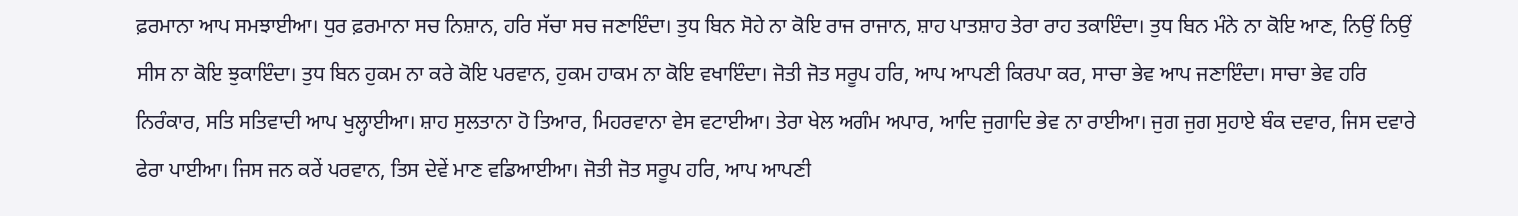ਫ਼ਰਮਾਨਾ ਆਪ ਸਮਝਾਈਆ। ਧੁਰ ਫ਼ਰਮਾਨਾ ਸਚ ਨਿਸ਼ਾਨ, ਹਰਿ ਸੱਚਾ ਸਚ ਜਣਾਇੰਦਾ। ਤੁਧ ਬਿਨ ਸੋਹੇ ਨਾ ਕੋਇ ਰਾਜ ਰਾਜਾਨ, ਸ਼ਾਹ ਪਾਤਸ਼ਾਹ ਤੇਰਾ ਰਾਹ ਤਕਾਇੰਦਾ। ਤੁਧ ਬਿਨ ਮੰਨੇ ਨਾ ਕੋਇ ਆਣ, ਨਿਉਂ ਨਿਉਂ ਸੀਸ ਨਾ ਕੋਇ ਝੁਕਾਇੰਦਾ। ਤੁਧ ਬਿਨ ਹੁਕਮ ਨਾ ਕਰੇ ਕੋਇ ਪਰਵਾਨ, ਹੁਕਮ ਹਾਕਮ ਨਾ ਕੋਇ ਵਖਾਇੰਦਾ। ਜੋਤੀ ਜੋਤ ਸਰੂਪ ਹਰਿ, ਆਪ ਆਪਣੀ ਕਿਰਪਾ ਕਰ, ਸਾਚਾ ਭੇਵ ਆਪ ਜਣਾਇੰਦਾ। ਸਾਚਾ ਭੇਵ ਹਰਿ ਨਿਰੰਕਾਰ, ਸਤਿ ਸਤਿਵਾਦੀ ਆਪ ਖੁਲ੍ਹਾਈਆ। ਸ਼ਾਹ ਸੁਲਤਾਨਾ ਹੋ ਤਿਆਰ, ਮਿਹਰਵਾਨਾ ਵੇਸ ਵਟਾਈਆ। ਤੇਰਾ ਖੇਲ ਅਗੰਮ ਅਪਾਰ, ਆਦਿ ਜੁਗਾਦਿ ਭੇਵ ਨਾ ਰਾਈਆ। ਜੁਗ ਜੁਗ ਸੁਹਾਏ ਬੰਕ ਦਵਾਰ, ਜਿਸ ਦਵਾਰੇ ਫੇਰਾ ਪਾਈਆ। ਜਿਸ ਜਨ ਕਰੇਂ ਪਰਵਾਨ, ਤਿਸ ਦੇਵੇਂ ਮਾਣ ਵਡਿਆਈਆ। ਜੋਤੀ ਜੋਤ ਸਰੂਪ ਹਰਿ, ਆਪ ਆਪਣੀ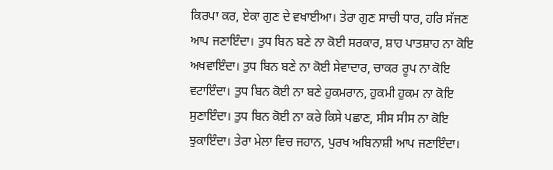ਕਿਰਪਾ ਕਰ, ਏਕਾ ਗੁਣ ਦੇ ਵਖਾਈਆ। ਤੇਰਾ ਗੁਣ ਸਾਚੀ ਧਾਰ, ਹਰਿ ਸੱਜਣ ਆਪ ਜਣਾਇੰਦਾ। ਤੁਧ ਬਿਨ ਬਣੇ ਨਾ ਕੋਈ ਸਰਕਾਰ, ਸ਼ਾਹ ਪਾਤਸ਼ਾਹ ਨਾ ਕੋਇ ਅਖਵਾਇੰਦਾ। ਤੁਧ ਬਿਨ ਬਣੇ ਨਾ ਕੋਈ ਸੇਵਾਦਾਰ, ਚਾਕਰ ਰੂਪ ਨਾ ਕੋਇ ਵਟਾਇੰਦਾ। ਤੁਧ ਬਿਨ ਕੋਈ ਨਾ ਬਣੇ ਹੁਕਮਰਾਨ, ਹੁਕਮੀ ਹੁਕਮ ਨਾ ਕੋਇ ਸੁਣਾਇੰਦਾ। ਤੁਧ ਬਿਨ ਕੋਈ ਨਾ ਕਰੇ ਕਿਸੇ ਪਛਾਣ, ਸੀਸ ਸੀਸ ਨਾ ਕੋਇ ਝੁਕਾਇੰਦਾ। ਤੇਰਾ ਮੇਲਾ ਵਿਚ ਜਹਾਨ, ਪੁਰਖ ਅਬਿਨਾਸ਼ੀ ਆਪ ਜਣਾਇੰਦਾ।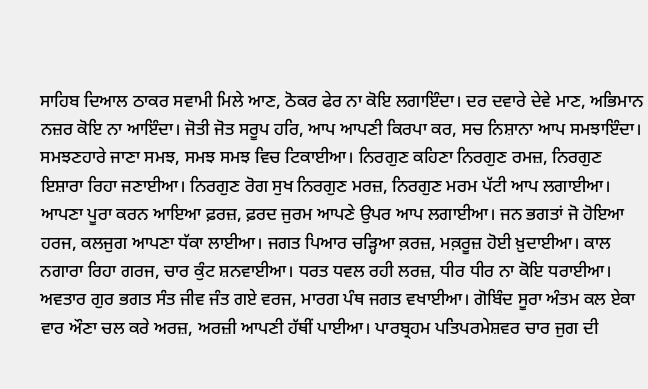ਸਾਹਿਬ ਦਿਆਲ ਠਾਕਰ ਸਵਾਮੀ ਮਿਲੇ ਆਣ, ਠੋਕਰ ਫੇਰ ਨਾ ਕੋਇ ਲਗਾਇੰਦਾ। ਦਰ ਦਵਾਰੇ ਦੇਵੇ ਮਾਣ, ਅਭਿਮਾਨ ਨਜ਼ਰ ਕੋਇ ਨਾ ਆਇੰਦਾ। ਜੋਤੀ ਜੋਤ ਸਰੂਪ ਹਰਿ, ਆਪ ਆਪਣੀ ਕਿਰਪਾ ਕਰ, ਸਚ ਨਿਸ਼ਾਨਾ ਆਪ ਸਮਝਾਇੰਦਾ। ਸਮਝਣਹਾਰੇ ਜਾਣਾ ਸਮਝ, ਸਮਝ ਸਮਝ ਵਿਚ ਟਿਕਾਈਆ। ਨਿਰਗੁਣ ਕਹਿਣਾ ਨਿਰਗੁਣ ਰਮਜ਼, ਨਿਰਗੁਣ ਇਸ਼ਾਰਾ ਰਿਹਾ ਜਣਾਈਆ। ਨਿਰਗੁਣ ਰੋਗ ਸੁਖ ਨਿਰਗੁਣ ਮਰਜ਼, ਨਿਰਗੁਣ ਮਰਮ ਪੱਟੀ ਆਪ ਲਗਾਈਆ। ਆਪਣਾ ਪੂਰਾ ਕਰਨ ਆਇਆ ਫ਼ਰਜ਼, ਫ਼ਰਦ ਜੁਰਮ ਆਪਣੇ ਉਪਰ ਆਪ ਲਗਾਈਆ। ਜਨ ਭਗਤਾਂ ਜੋ ਹੋਇਆ ਹਰਜ, ਕਲਜੁਗ ਆਪਣਾ ਧੱਕਾ ਲਾਈਆ। ਜਗਤ ਪਿਆਰ ਚੜ੍ਹਿਆ ਕ਼ਰਜ਼, ਮਕ਼ਰੂਜ਼ ਹੋਈ ਖ਼ੁਦਾਈਆ। ਕਾਲ ਨਗਾਰਾ ਰਿਹਾ ਗਰਜ, ਚਾਰ ਕੁੰਟ ਸ਼ਨਵਾਈਆ। ਧਰਤ ਧਵਲ ਰਹੀ ਲਰਜ਼, ਧੀਰ ਧੀਰ ਨਾ ਕੋਇ ਧਰਾਈਆ। ਅਵਤਾਰ ਗੁਰ ਭਗਤ ਸੰਤ ਜੀਵ ਜੰਤ ਗਏ ਵਰਜ, ਮਾਰਗ ਪੰਥ ਜਗਤ ਵਖਾਈਆ। ਗੋਬਿੰਦ ਸੂਰਾ ਅੰਤਮ ਕਲ ਏਕਾ ਵਾਰ ਔਣਾ ਚਲ ਕਰੇ ਅਰਜ਼, ਅਰਜ਼ੀ ਆਪਣੀ ਹੱਥੀਂ ਪਾਈਆ। ਪਾਰਬ੍ਰਹਮ ਪਤਿਪਰਮੇਸ਼ਵਰ ਚਾਰ ਜੁਗ ਦੀ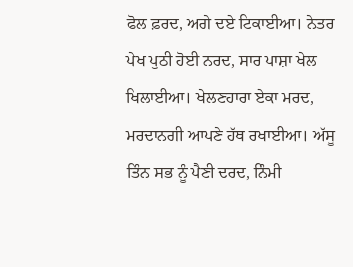ਫੋਲ ਫ਼ਰਦ, ਅਗੇ ਦਏ ਟਿਕਾਈਆ। ਨੇਤਰ ਪੇਖ ਪੁਠੀ ਹੋਈ ਨਰਦ, ਸਾਰ ਪਾਸ਼ਾ ਖੇਲ ਖਿਲਾਈਆ। ਖੇਲਣਹਾਰਾ ਏਕਾ ਮਰਦ, ਮਰਦਾਨਗੀ ਆਪਣੇ ਹੱਥ ਰਖਾਈਆ। ਅੱਸੂ ਤਿੰਨ ਸਭ ਨੂੰ ਪੈਣੀ ਦਰਦ, ਨਿੰਮੀ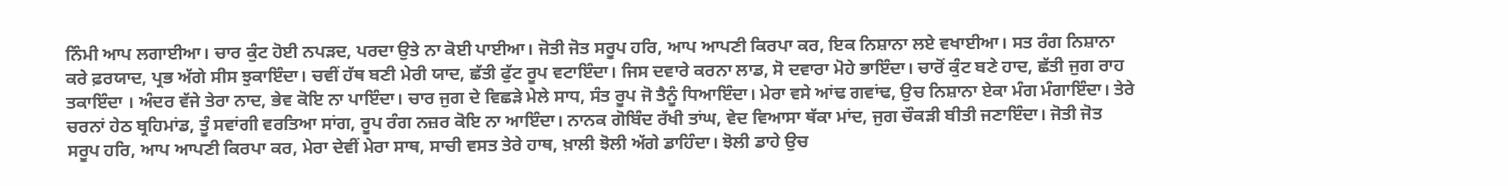ਨਿੰਮੀ ਆਪ ਲਗਾਈਆ। ਚਾਰ ਕੁੰਟ ਹੋਈ ਨਪੜਦ, ਪਰਦਾ ਉਤੇ ਨਾ ਕੋਈ ਪਾਈਆ। ਜੋਤੀ ਜੋਤ ਸਰੂਪ ਹਰਿ, ਆਪ ਆਪਣੀ ਕਿਰਪਾ ਕਰ, ਇਕ ਨਿਸ਼ਾਨਾ ਲਏ ਵਖਾਈਆ। ਸਤ ਰੰਗ ਨਿਸ਼ਾਨਾ ਕਰੇ ਫ਼ਰਯਾਦ, ਪ੍ਰਭ ਅੱਗੇ ਸੀਸ ਝੁਕਾਇੰਦਾ। ਚਵੀਂ ਹੱਥ ਬਣੀ ਮੇਰੀ ਯਾਦ, ਛੱਤੀ ਫੁੱਟ ਰੂਪ ਵਟਾਇੰਦਾ। ਜਿਸ ਦਵਾਰੇ ਕਰਨਾ ਲਾਡ, ਸੋ ਦਵਾਰਾ ਮੋਹੇ ਭਾਇੰਦਾ। ਚਾਰੋਂ ਕੁੰਟ ਬਣੇ ਹਾਦ, ਛੱਤੀ ਜੁਗ ਰਾਹ ਤਕਾਇੰਦਾ । ਅੰਦਰ ਵੱਜੇ ਤੇਰਾ ਨਾਦ, ਭੇਵ ਕੋਇ ਨਾ ਪਾਇੰਦਾ। ਚਾਰ ਜੁਗ ਦੇ ਵਿਛੜੇ ਮੇਲੇ ਸਾਧ, ਸੰਤ ਰੂਪ ਜੋ ਤੈਨੂੰ ਧਿਆਇੰਦਾ। ਮੇਰਾ ਵਸੇ ਆਂਢ ਗਵਾਂਢ, ਉਚ ਨਿਸ਼ਾਨਾ ਏਕਾ ਮੰਗ ਮੰਗਾਇੰਦਾ। ਤੇਰੇ ਚਰਨਾਂ ਹੇਠ ਬ੍ਰਹਿਮਾਂਡ, ਤੂੰ ਸਵਾਂਗੀ ਵਰਤਿਆ ਸਾਂਗ, ਰੂਪ ਰੰਗ ਨਜ਼ਰ ਕੋਇ ਨਾ ਆਇੰਦਾ। ਨਾਨਕ ਗੋਬਿੰਦ ਰੱਖੀ ਤਾਂਘ, ਵੇਦ ਵਿਆਸਾ ਥੱਕਾ ਮਾਂਦ, ਜੁਗ ਚੌਕੜੀ ਬੀਤੀ ਜਣਾਇੰਦਾ। ਜੋਤੀ ਜੋਤ ਸਰੂਪ ਹਰਿ, ਆਪ ਆਪਣੀ ਕਿਰਪਾ ਕਰ, ਮੇਰਾ ਦੇਵੀਂ ਮੇਰਾ ਸਾਥ, ਸਾਚੀ ਵਸਤ ਤੇਰੇ ਹਾਥ, ਖ਼ਾਲੀ ਝੋਲੀ ਅੱਗੇ ਡਾਹਿੰਦਾ। ਝੋਲੀ ਡਾਹੇ ਉਚ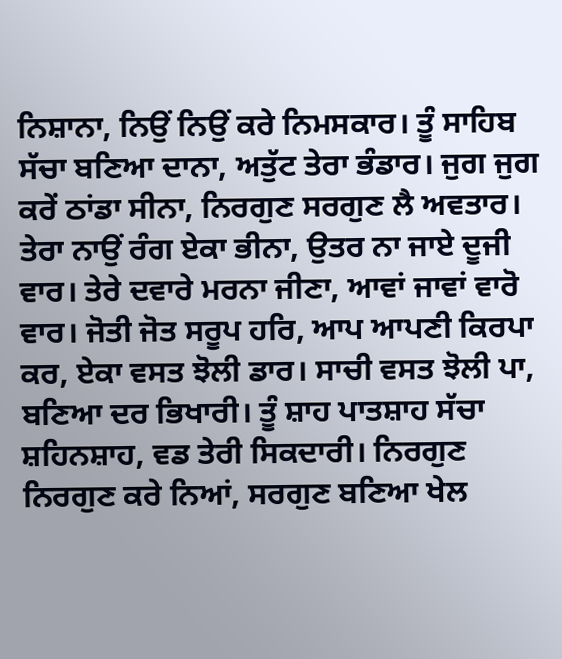ਨਿਸ਼ਾਨਾ, ਨਿਉਂ ਨਿਉਂ ਕਰੇ ਨਿਮਸਕਾਰ। ਤੂੰ ਸਾਹਿਬ ਸੱਚਾ ਬਣਿਆ ਦਾਨਾ, ਅਤੁੱਟ ਤੇਰਾ ਭੰਡਾਰ। ਜੁਗ ਜੁਗ ਕਰੇਂ ਠਾਂਡਾ ਸੀਨਾ, ਨਿਰਗੁਣ ਸਰਗੁਣ ਲੈ ਅਵਤਾਰ। ਤੇਰਾ ਨਾਉਂ ਰੰਗ ਏਕਾ ਭੀਨਾ, ਉਤਰ ਨਾ ਜਾਏ ਦੂਜੀ ਵਾਰ। ਤੇਰੇ ਦਵਾਰੇ ਮਰਨਾ ਜੀਣਾ, ਆਵਾਂ ਜਾਵਾਂ ਵਾਰੋ ਵਾਰ। ਜੋਤੀ ਜੋਤ ਸਰੂਪ ਹਰਿ, ਆਪ ਆਪਣੀ ਕਿਰਪਾ ਕਰ, ਏਕਾ ਵਸਤ ਝੋਲੀ ਡਾਰ। ਸਾਚੀ ਵਸਤ ਝੋਲੀ ਪਾ, ਬਣਿਆ ਦਰ ਭਿਖਾਰੀ। ਤੂੰ ਸ਼ਾਹ ਪਾਤਸ਼ਾਹ ਸੱਚਾ ਸ਼ਹਿਨਸ਼ਾਹ, ਵਡ ਤੇਰੀ ਸਿਕਦਾਰੀ। ਨਿਰਗੁਣ ਨਿਰਗੁਣ ਕਰੇ ਨਿਆਂ, ਸਰਗੁਣ ਬਣਿਆ ਖੇਲ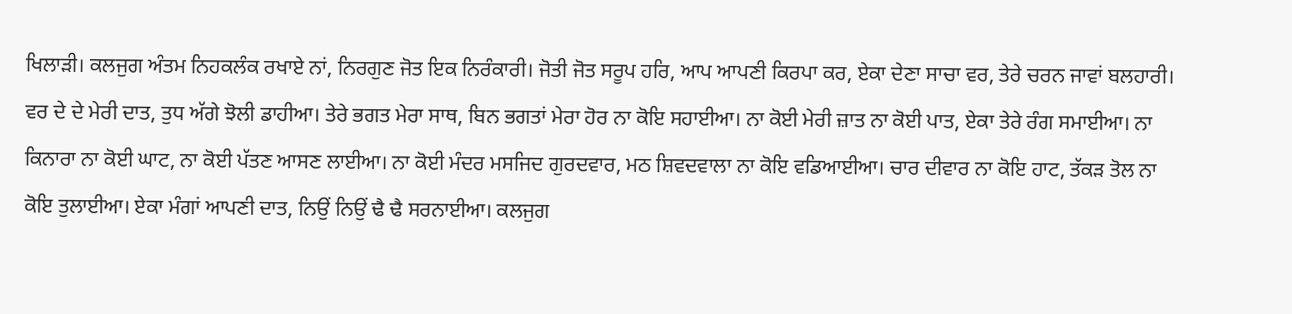ਖਿਲਾੜੀ। ਕਲਜੁਗ ਅੰਤਮ ਨਿਹਕਲੰਕ ਰਖਾਏ ਨਾਂ, ਨਿਰਗੁਣ ਜੋਤ ਇਕ ਨਿਰੰਕਾਰੀ। ਜੋਤੀ ਜੋਤ ਸਰੂਪ ਹਰਿ, ਆਪ ਆਪਣੀ ਕਿਰਪਾ ਕਰ, ਏਕਾ ਦੇਣਾ ਸਾਚਾ ਵਰ, ਤੇਰੇ ਚਰਨ ਜਾਵਾਂ ਬਲਹਾਰੀ। ਵਰ ਦੇ ਦੇ ਮੇਰੀ ਦਾਤ, ਤੁਧ ਅੱਗੇ ਝੋਲੀ ਡਾਹੀਆ। ਤੇਰੇ ਭਗਤ ਮੇਰਾ ਸਾਥ, ਬਿਨ ਭਗਤਾਂ ਮੇਰਾ ਹੋਰ ਨਾ ਕੋਇ ਸਹਾਈਆ। ਨਾ ਕੋਈ ਮੇਰੀ ਜ਼ਾਤ ਨਾ ਕੋਈ ਪਾਤ, ਏਕਾ ਤੇਰੇ ਰੰਗ ਸਮਾਈਆ। ਨਾ ਕਿਨਾਰਾ ਨਾ ਕੋਈ ਘਾਟ, ਨਾ ਕੋਈ ਪੱਤਣ ਆਸਣ ਲਾਈਆ। ਨਾ ਕੋਈ ਮੰਦਰ ਮਸਜਿਦ ਗੁਰਦਵਾਰ, ਮਠ ਸ਼ਿਵਦਵਾਲਾ ਨਾ ਕੋਇ ਵਡਿਆਈਆ। ਚਾਰ ਦੀਵਾਰ ਨਾ ਕੋਇ ਹਾਟ, ਤੱਕੜ ਤੋਲ ਨਾ ਕੋਇ ਤੁਲਾਈਆ। ਏਕਾ ਮੰਗਾਂ ਆਪਣੀ ਦਾਤ, ਨਿਉਂ ਨਿਉਂ ਢੈ ਢੈ ਸਰਨਾਈਆ। ਕਲਜੁਗ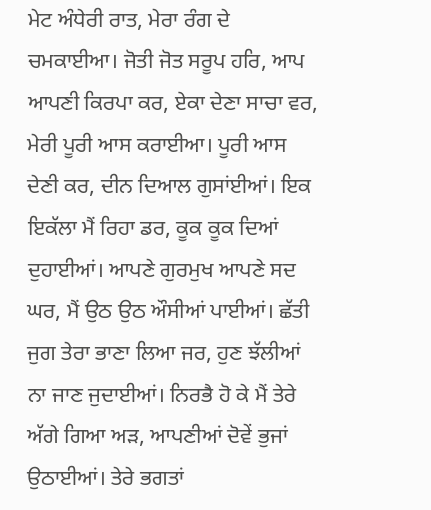ਮੇਟ ਅੰਧੇਰੀ ਰਾਤ, ਮੇਰਾ ਰੰਗ ਦੇ ਚਮਕਾਈਆ। ਜੋਤੀ ਜੋਤ ਸਰੂਪ ਹਰਿ, ਆਪ ਆਪਣੀ ਕਿਰਪਾ ਕਰ, ਏਕਾ ਦੇਣਾ ਸਾਚਾ ਵਰ, ਮੇਰੀ ਪੂਰੀ ਆਸ ਕਰਾਈਆ। ਪੂਰੀ ਆਸ ਦੇਣੀ ਕਰ, ਦੀਨ ਦਿਆਲ ਗੁਸਾਂਈਆਂ। ਇਕ ਇਕੱਲਾ ਮੈਂ ਰਿਹਾ ਡਰ, ਕੂਕ ਕੂਕ ਦਿਆਂ ਦੁਹਾਈਆਂ। ਆਪਣੇ ਗੁਰਮੁਖ ਆਪਣੇ ਸਦ ਘਰ, ਮੈਂ ਉਠ ਉਠ ਔਸੀਆਂ ਪਾਈਆਂ। ਛੱਤੀ ਜੁਗ ਤੇਰਾ ਭਾਣਾ ਲਿਆ ਜਰ, ਹੁਣ ਝੱਲੀਆਂ ਨਾ ਜਾਣ ਜੁਦਾਈਆਂ। ਨਿਰਭੈ ਹੋ ਕੇ ਮੈਂ ਤੇਰੇ ਅੱਗੇ ਗਿਆ ਅੜ, ਆਪਣੀਆਂ ਦੋਵੇਂ ਭੁਜਾਂ ਉਠਾਈਆਂ। ਤੇਰੇ ਭਗਤਾਂ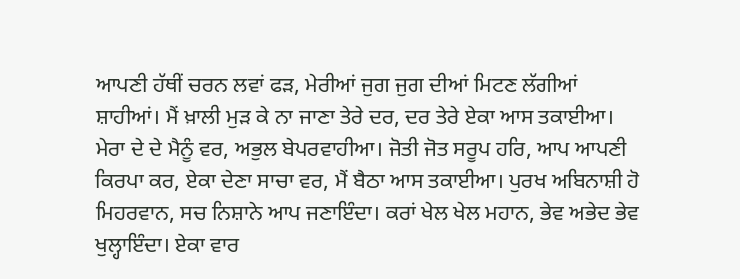ਆਪਣੀ ਹੱਥੀਂ ਚਰਨ ਲਵਾਂ ਫੜ, ਮੇਰੀਆਂ ਜੁਗ ਜੁਗ ਦੀਆਂ ਮਿਟਣ ਲੱਗੀਆਂ ਸ਼ਾਹੀਆਂ। ਮੈਂ ਖ਼ਾਲੀ ਮੁੜ ਕੇ ਨਾ ਜਾਣਾ ਤੇਰੇ ਦਰ, ਦਰ ਤੇਰੇ ਏਕਾ ਆਸ ਤਕਾਈਆ। ਮੇਰਾ ਦੇ ਦੇ ਮੈਨੂੰ ਵਰ, ਅਭੁਲ ਬੇਪਰਵਾਹੀਆ। ਜੋਤੀ ਜੋਤ ਸਰੂਪ ਹਰਿ, ਆਪ ਆਪਣੀ ਕਿਰਪਾ ਕਰ, ਏਕਾ ਦੇਣਾ ਸਾਚਾ ਵਰ, ਮੈਂ ਬੈਠਾ ਆਸ ਤਕਾਈਆ। ਪੁਰਖ ਅਬਿਨਾਸ਼ੀ ਹੋ ਮਿਹਰਵਾਨ, ਸਚ ਨਿਸ਼ਾਨੇ ਆਪ ਜਣਾਇੰਦਾ। ਕਰਾਂ ਖੇਲ ਖੇਲ ਮਹਾਨ, ਭੇਵ ਅਭੇਦ ਭੇਵ ਖੁਲ੍ਹਾਇੰਦਾ। ਏਕਾ ਵਾਰ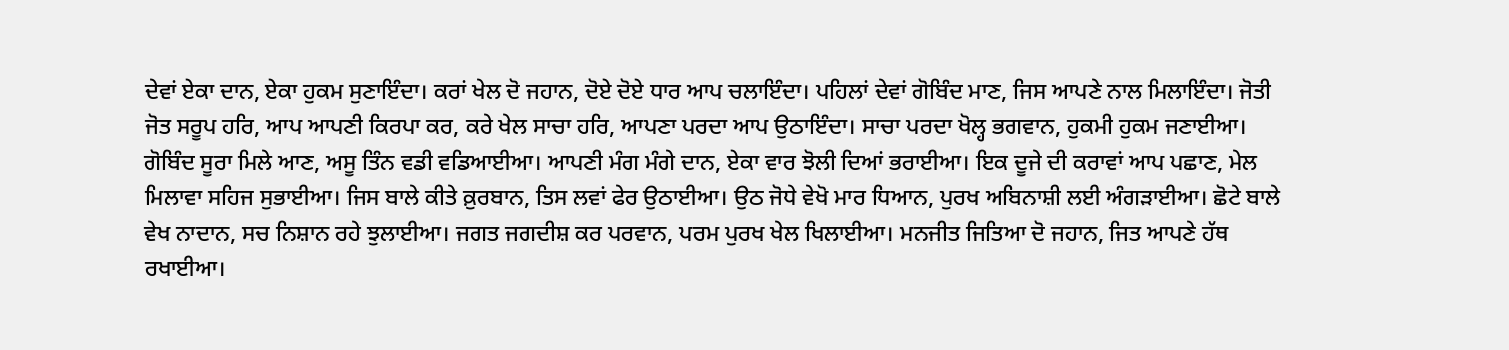ਦੇਵਾਂ ਏਕਾ ਦਾਨ, ਏਕਾ ਹੁਕਮ ਸੁਣਾਇੰਦਾ। ਕਰਾਂ ਖੇਲ ਦੋ ਜਹਾਨ, ਦੋਏ ਦੋਏ ਧਾਰ ਆਪ ਚਲਾਇੰਦਾ। ਪਹਿਲਾਂ ਦੇਵਾਂ ਗੋਬਿੰਦ ਮਾਣ, ਜਿਸ ਆਪਣੇ ਨਾਲ ਮਿਲਾਇੰਦਾ। ਜੋਤੀ ਜੋਤ ਸਰੂਪ ਹਰਿ, ਆਪ ਆਪਣੀ ਕਿਰਪਾ ਕਰ, ਕਰੇ ਖੇਲ ਸਾਚਾ ਹਰਿ, ਆਪਣਾ ਪਰਦਾ ਆਪ ਉਠਾਇੰਦਾ। ਸਾਚਾ ਪਰਦਾ ਖੋਲ੍ਹ ਭਗਵਾਨ, ਹੁਕਮੀ ਹੁਕਮ ਜਣਾਈਆ। ਗੋਬਿੰਦ ਸੂਰਾ ਮਿਲੇ ਆਣ, ਅਸੂ ਤਿੰਨ ਵਡੀ ਵਡਿਆਈਆ। ਆਪਣੀ ਮੰਗ ਮੰਗੇ ਦਾਨ, ਏਕਾ ਵਾਰ ਝੋਲੀ ਦਿਆਂ ਭਰਾਈਆ। ਇਕ ਦੂਜੇ ਦੀ ਕਰਾਵਾਂ ਆਪ ਪਛਾਣ, ਮੇਲ ਮਿਲਾਵਾ ਸਹਿਜ ਸੁਭਾਈਆ। ਜਿਸ ਬਾਲੇ ਕੀਤੇ ਕ਼ੁਰਬਾਨ, ਤਿਸ ਲਵਾਂ ਫੇਰ ਉਠਾਈਆ। ਉਠ ਜੋਧੇ ਵੇਖੋ ਮਾਰ ਧਿਆਨ, ਪੁਰਖ ਅਬਿਨਾਸ਼ੀ ਲਈ ਅੰਗੜਾਈਆ। ਛੋਟੇ ਬਾਲੇ ਵੇਖ ਨਾਦਾਨ, ਸਚ ਨਿਸ਼ਾਨ ਰਹੇ ਝੁਲਾਈਆ। ਜਗਤ ਜਗਦੀਸ਼ ਕਰ ਪਰਵਾਨ, ਪਰਮ ਪੁਰਖ ਖੇਲ ਖਿਲਾਈਆ। ਮਨਜੀਤ ਜਿਤਿਆ ਦੋ ਜਹਾਨ, ਜਿਤ ਆਪਣੇ ਹੱਥ ਰਖਾਈਆ।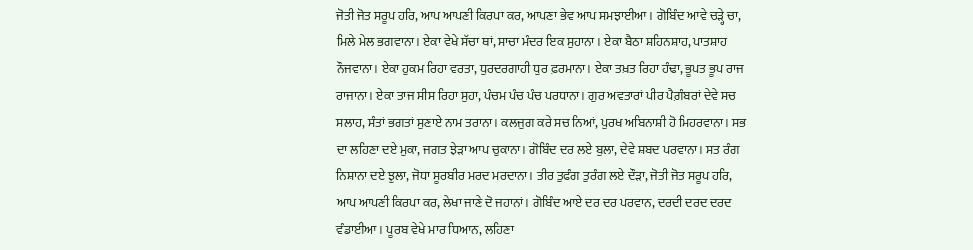ਜੋਤੀ ਜੋਤ ਸਰੂਪ ਹਰਿ, ਆਪ ਆਪਣੀ ਕਿਰਪਾ ਕਰ, ਆਪਣਾ ਭੇਵ ਆਪ ਸਮਝਾਈਆ। ਗੋਬਿੰਦ ਆਵੇ ਚੜ੍ਹੇ ਚਾ, ਮਿਲੇ ਮੇਲ ਭਗਵਾਨਾ। ਏਕਾ ਵੇਖੇ ਸੱਚਾ ਥਾਂ, ਸਾਚਾ ਮੰਦਰ ਇਕ ਸੁਹਾਨਾ । ਏਕਾ ਬੈਠਾ ਸ਼ਹਿਨਸ਼ਾਹ, ਪਾਤਸ਼ਾਹ ਨੌਜਵਾਨਾ। ਏਕਾ ਹੁਕਮ ਰਿਹਾ ਵਰਤਾ, ਧੁਰਦਰਗਾਹੀ ਧੁਰ ਫ਼ਰਮਾਨਾ। ਏਕਾ ਤਖ਼ਤ ਰਿਹਾ ਹੰਢਾ, ਭੂਪਤ ਭੂਪ ਰਾਜ ਰਾਜਾਨਾ। ਏਕਾ ਤਾਜ ਸੀਸ ਰਿਹਾ ਸੁਹਾ, ਪੰਚਮ ਪੰਚ ਪੰਚ ਪਰਧਾਨਾ। ਗੁਰ ਅਵਤਾਰਾਂ ਪੀਰ ਪੈਗ਼ੰਬਰਾਂ ਦੇਵੇ ਸਚ ਸਲਾਹ, ਸੰਤਾਂ ਭਗਤਾਂ ਸੁਣਾਏ ਨਾਮ ਤਰਾਨਾ। ਕਲਜੁਗ ਕਰੇ ਸਚ ਨਿਆਂ, ਪੁਰਖ ਅਬਿਨਾਸ਼ੀ ਹੋ ਮਿਹਰਵਾਨਾ। ਸਭ ਦਾ ਲਹਿਣਾ ਦਏ ਮੁਕਾ, ਜਗਤ ਝੇੜਾ ਆਪ ਚੁਕਾਨਾ। ਗੋਬਿੰਦ ਦਰ ਲਏ ਬੁਲਾ, ਦੇਵੇ ਸ਼ਬਦ ਪਰਵਾਨਾ। ਸਤ ਰੰਗ ਨਿਸ਼ਾਨਾ ਦਏ ਝੁਲਾ, ਜੋਧਾ ਸੂਰਬੀਰ ਮਰਦ ਮਰਦਾਨਾ। ਤੀਰ ਤੁਫੰਗ ਤੁਰੰਗ ਲਏ ਦੌੜਾ, ਜੋਤੀ ਜੋਤ ਸਰੂਪ ਹਰਿ, ਆਪ ਆਪਣੀ ਕਿਰਪਾ ਕਰ, ਲੇਖਾ ਜਾਣੇ ਦੋ ਜਹਾਨਾਂ। ਗੋਬਿੰਦ ਆਏ ਦਰ ਦਰ ਪਰਵਾਨ, ਦਰਦੀ ਦਰਦ ਦਰਦ ਵੰਡਾਈਆ। ਪੂਰਬ ਵੇਖੇ ਮਾਰ ਧਿਆਨ, ਲਹਿਣਾ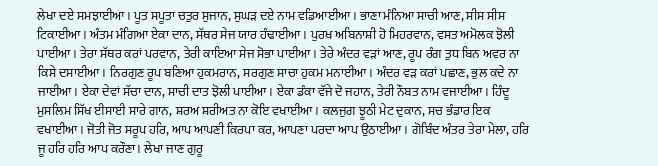ਲੇਖਾ ਦਏ ਸਮਝਾਈਆ। ਪੂਤ ਸਪੂਤਾ ਚਤੁਰ ਸੁਜਾਨ, ਸੁਘੜ ਦਏ ਨਾਮ ਵਡਿਆਈਆ। ਭਾਣਾ ਮੰਨਿਆ ਸਾਚੀ ਆਣ, ਸੀਸ ਸੀਸ ਟਿਕਾਈਆ। ਅੰਤਮ ਮੰਗਿਆ ਏਕਾ ਦਾਨ, ਸੱਥਰ ਸੇਜ ਯਾਰ ਹੰਢਾਈਆ। ਪੁਰਖ ਅਬਿਨਾਸ਼ੀ ਹੋ ਮਿਹਰਵਾਨ, ਵਸਤ ਅਮੋਲਕ ਝੋਲੀ ਪਾਈਆ। ਤੇਰਾ ਸੱਥਰ ਕਰਾਂ ਪਰਵਾਨ, ਤੇਰੀ ਕਾਇਆ ਸੇਜ ਸੋਭਾ ਪਾਈਆ। ਤੇਰੇ ਅੰਦਰ ਵੜਾਂ ਆਣ, ਰੂਪ ਰੰਗ ਤੁਧ ਬਿਨ ਅਵਰ ਨਾ ਕਿਸੇ ਦਸਾਈਆ। ਨਿਰਗੁਣ ਰੂਪ ਬਣਿਆ ਹੁਕਮਰਾਨ, ਸਰਗੁਣ ਸਾਚਾ ਹੁਕਮ ਮਨਾਈਆ। ਅੰਦਰ ਵੜ ਕਰਾਂ ਪਛਾਣ, ਭੁਲ ਕਦੇ ਨਾ ਜਾਈਆ। ਏਕਾ ਦੇਵਾਂ ਸੱਚਾ ਦਾਨ, ਸਾਚੀ ਦਾਤ ਝੋਲੀ ਪਾਈਆ। ਏਕਾ ਡੰਕਾ ਵੱਜੇ ਦੋ ਜਹਾਨ, ਤੇਰੀ ਨੌਬਤ ਨਾਮ ਵਜਾਈਆ। ਹਿੰਦੂ ਮੁਸਲਿਮ ਸਿੱਖ ਈਸਾਈ ਸਾਰੇ ਗਾਨ, ਸ਼ਰਅ ਸ਼ਰੀਅਤ ਨਾ ਕੋਇ ਵਖਾਈਆ। ਕਲਜੁਗ ਝੂਠੀ ਮੇਟ ਦੁਕਾਨ, ਸਚ ਭੰਡਾਰ ਇਕ ਵਖਾਈਆ। ਜੋਤੀ ਜੋਤ ਸਰੂਪ ਹਰਿ, ਆਪ ਆਪਣੀ ਕਿਰਪਾ ਕਰ, ਆਪਣਾ ਪਰਦਾ ਆਪ ਉਠਾਈਆ। ਗੋਬਿੰਦ ਅੰਤਰ ਤੇਰਾ ਮੇਲਾ, ਹਰਿ ਜੂ ਹਰਿ ਹਰਿ ਆਪ ਕਰੌਣਾ। ਲੇਖਾ ਜਾਣ ਗੁਰੂ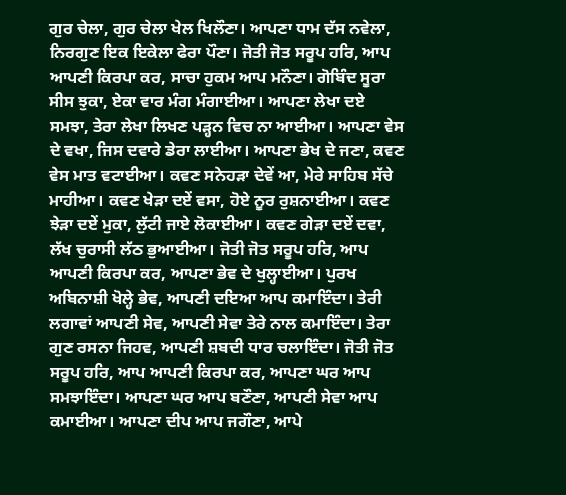ਗੁਰ ਚੇਲਾ, ਗੁਰ ਚੇਲਾ ਖੇਲ ਖਿਲੌਣਾ। ਆਪਣਾ ਧਾਮ ਦੱਸ ਨਵੇਲਾ, ਨਿਰਗੁਣ ਇਕ ਇਕੇਲਾ ਫੇਰਾ ਪੌਣਾ। ਜੋਤੀ ਜੋਤ ਸਰੂਪ ਹਰਿ, ਆਪ ਆਪਣੀ ਕਿਰਪਾ ਕਰ, ਸਾਚਾ ਹੁਕਮ ਆਪ ਮਨੌਣਾ। ਗੋਬਿੰਦ ਸੂਰਾ ਸੀਸ ਝੁਕਾ, ਏਕਾ ਵਾਰ ਮੰਗ ਮੰਗਾਈਆ। ਆਪਣਾ ਲੇਖਾ ਦਏ ਸਮਝਾ, ਤੇਰਾ ਲੇਖਾ ਲਿਖਣ ਪੜ੍ਹਨ ਵਿਚ ਨਾ ਆਈਆ। ਆਪਣਾ ਵੇਸ ਦੇ ਵਖਾ, ਜਿਸ ਦਵਾਰੇ ਡੇਰਾ ਲਾਈਆ। ਆਪਣਾ ਭੇਖ ਦੇ ਜਣਾ, ਕਵਣ ਵੇਸ ਮਾਤ ਵਟਾਈਆ। ਕਵਣ ਸਨੇਹੜਾ ਦੇਵੇਂ ਆ, ਮੇਰੇ ਸਾਹਿਬ ਸੱਚੇ ਮਾਹੀਆ। ਕਵਣ ਖੇੜਾ ਦਏਂ ਵਸਾ, ਹੋਏ ਨੂਰ ਰੁਸ਼ਨਾਈਆ। ਕਵਣ ਝੇੜਾ ਦਏਂ ਮੁਕਾ, ਲੁੱਟੀ ਜਾਏ ਲੋਕਾਈਆ। ਕਵਣ ਗੇੜਾ ਦਏਂ ਦਵਾ, ਲੱਖ ਚੁਰਾਸੀ ਲੱਠ ਭੁਆਈਆ। ਜੋਤੀ ਜੋਤ ਸਰੂਪ ਹਰਿ, ਆਪ ਆਪਣੀ ਕਿਰਪਾ ਕਰ, ਆਪਣਾ ਭੇਵ ਦੇ ਖੁਲ੍ਹਾਈਆ। ਪੁਰਖ ਅਬਿਨਾਸ਼ੀ ਖੋਲ੍ਹੇ ਭੇਵ, ਆਪਣੀ ਦਇਆ ਆਪ ਕਮਾਇੰਦਾ। ਤੇਰੀ ਲਗਾਵਾਂ ਆਪਣੀ ਸੇਵ, ਆਪਣੀ ਸੇਵਾ ਤੇਰੇ ਨਾਲ ਕਮਾਇੰਦਾ। ਤੇਰਾ ਗੁਣ ਰਸਨਾ ਜਿਹਵ, ਆਪਣੀ ਸ਼ਬਦੀ ਧਾਰ ਚਲਾਇੰਦਾ। ਜੋਤੀ ਜੋਤ ਸਰੂਪ ਹਰਿ, ਆਪ ਆਪਣੀ ਕਿਰਪਾ ਕਰ, ਆਪਣਾ ਘਰ ਆਪ ਸਮਝਾਇੰਦਾ। ਆਪਣਾ ਘਰ ਆਪ ਬਣੌਣਾ, ਆਪਣੀ ਸੇਵਾ ਆਪ ਕਮਾਈਆ। ਆਪਣਾ ਦੀਪ ਆਪ ਜਗੌਣਾ, ਆਪੇ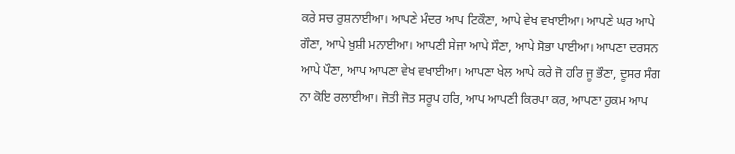ਕਰੇ ਸਚ ਰੁਸ਼ਨਾਈਆ। ਆਪਣੇ ਮੰਦਰ ਆਪ ਟਿਕੌਣਾ, ਆਪੇ ਵੇਖ ਵਖਾਈਆ। ਆਪਣੇ ਘਰ ਆਪੇ ਗੌਣਾ, ਆਪੇ ਖ਼ੁਸ਼ੀ ਮਨਾਈਆ। ਆਪਣੀ ਸੇਜਾ ਆਪੇ ਸੌਣਾ, ਆਪੇ ਸੋਭਾ ਪਾਈਆ। ਆਪਣਾ ਦਰਸਨ ਆਪੇ ਪੌਣਾ, ਆਪ ਆਪਣਾ ਵੇਖ ਵਖਾਈਆ। ਆਪਣਾ ਖੇਲ ਆਪੇ ਕਰੇ ਜੋ ਹਰਿ ਜੂ ਭੌਣਾ, ਦੂਸਰ ਸੰਗ ਨਾ ਕੋਇ ਰਲਾਈਆ। ਜੋਤੀ ਜੋਤ ਸਰੂਪ ਹਰਿ, ਆਪ ਆਪਣੀ ਕਿਰਪਾ ਕਰ, ਆਪਣਾ ਹੁਕਮ ਆਪ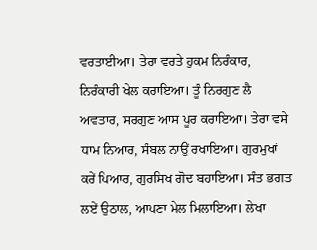ਵਰਤਾਈਆ। ਤੇਰਾ ਵਰਤੇ ਹੁਕਮ ਨਿਰੰਕਾਰ, ਨਿਰੰਕਾਰੀ ਖੇਲ ਕਰਾਇਆ। ਤੂੰ ਨਿਰਗੁਣ ਲੈ ਅਵਤਾਰ, ਸਰਗੁਣ ਆਸ ਪੂਰ ਕਰਾਇਆ। ਤੇਰਾ ਵਸੇ ਧਾਮ ਨਿਆਰ, ਸੰਬਲ ਨਾਉਂ ਰਖਾਇਆ। ਗੁਰਮੁਖਾਂ ਕਰੇਂ ਪਿਆਰ, ਗੁਰਸਿਖ ਗੋਦ ਬਹਾਇਆ। ਸੰਤ ਭਗਤ ਲਏਂ ਉਠਾਲ, ਆਪਣਾ ਮੇਲ ਮਿਲਾਇਆ। ਲੇਖਾ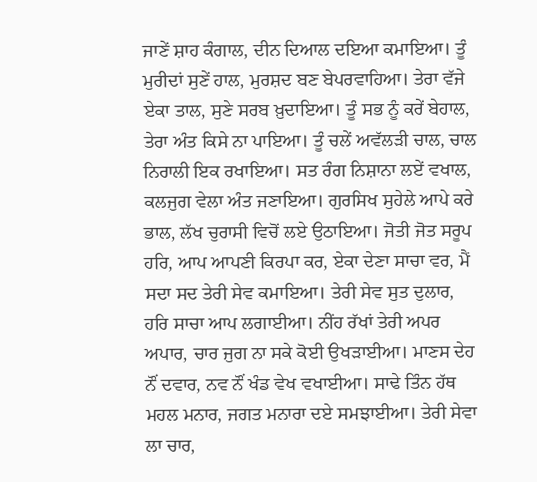ਜਾਣੇਂ ਸ਼ਾਹ ਕੰਗਾਲ, ਦੀਨ ਦਿਆਲ ਦਇਆ ਕਮਾਇਆ। ਤੂੰ ਮੁਰੀਦਾਂ ਸੁਣੇਂ ਹਾਲ, ਮੁਰਸ਼ਦ ਬਣ ਬੇਪਰਵਾਹਿਆ। ਤੇਰਾ ਵੱਜੇ ਏਕਾ ਤਾਲ, ਸੁਣੇ ਸਰਬ ਖ਼ੁਦਾਇਆ। ਤੂੰ ਸਭ ਨੂੰ ਕਰੇਂ ਬੇਹਾਲ, ਤੇਰਾ ਅੰਤ ਕਿਸੇ ਨਾ ਪਾਇਆ। ਤੂੰ ਚਲੇਂ ਅਵੱਲੜੀ ਚਾਲ, ਚਾਲ ਨਿਰਾਲੀ ਇਕ ਰਖਾਇਆ। ਸਤ ਰੰਗ ਨਿਸ਼ਾਨਾ ਲਏਂ ਵਖਾਲ, ਕਲਜੁਗ ਵੇਲਾ ਅੰਤ ਜਣਾਇਆ। ਗੁਰਸਿਖ ਸੁਹੇਲੇ ਆਪੇ ਕਰੇ ਭਾਲ, ਲੱਖ ਚੁਰਾਸੀ ਵਿਚੋਂ ਲਏ ਉਠਾਇਆ। ਜੋਤੀ ਜੋਤ ਸਰੂਪ ਹਰਿ, ਆਪ ਆਪਣੀ ਕਿਰਪਾ ਕਰ, ਏਕਾ ਦੇਣਾ ਸਾਚਾ ਵਰ, ਮੈਂ ਸਦਾ ਸਦ ਤੇਰੀ ਸੇਵ ਕਮਾਇਆ। ਤੇਰੀ ਸੇਵ ਸੁਤ ਦੁਲਾਰ, ਹਰਿ ਸਾਚਾ ਆਪ ਲਗਾਈਆ। ਨੀਂਹ ਰੱਖਾਂ ਤੇਰੀ ਅਪਰ ਅਪਾਰ, ਚਾਰ ਜੁਗ ਨਾ ਸਕੇ ਕੋਈ ਉਖੜਾਈਆ। ਮਾਣਸ ਦੇਹ ਨੌਂ ਦਵਾਰ, ਨਵ ਨੌਂ ਖੰਡ ਵੇਖ ਵਖਾਈਆ। ਸਾਢੇ ਤਿੰਨ ਹੱਥ ਮਹਲ ਮਨਾਰ, ਜਗਤ ਮਨਾਰਾ ਦਏ ਸਮਝਾਈਆ। ਤੇਰੀ ਸੇਵਾ ਲਾ ਚਾਰ,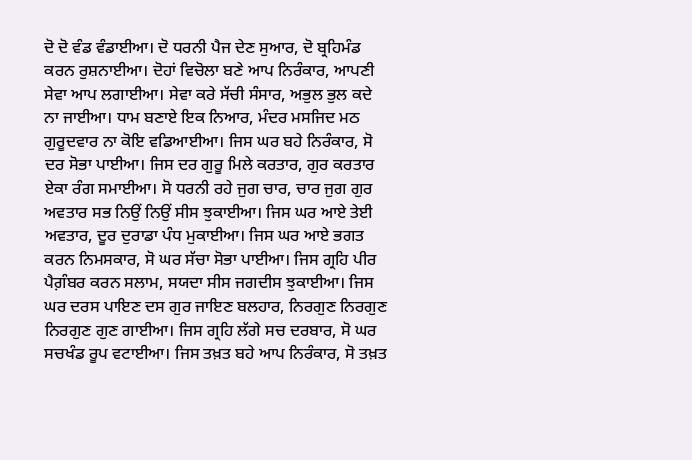ਦੋ ਦੋ ਵੰਡ ਵੰਡਾਈਆ। ਦੋ ਧਰਨੀ ਪੈਜ ਦੇਣ ਸੁਆਰ, ਦੋ ਬ੍ਰਹਿਮੰਡ ਕਰਨ ਰੁਸ਼ਨਾਈਆ। ਦੋਹਾਂ ਵਿਚੋਲਾ ਬਣੇ ਆਪ ਨਿਰੰਕਾਰ, ਆਪਣੀ ਸੇਵਾ ਆਪ ਲਗਾਈਆ। ਸੇਵਾ ਕਰੇ ਸੱਚੀ ਸੰਸਾਰ, ਅਭੁਲ ਭੁਲ ਕਦੇ ਨਾ ਜਾਈਆ। ਧਾਮ ਬਣਾਏ ਇਕ ਨਿਆਰ, ਮੰਦਰ ਮਸਜਿਦ ਮਠ ਗੁਰੂਦਵਾਰ ਨਾ ਕੋਇ ਵਡਿਆਈਆ। ਜਿਸ ਘਰ ਬਹੇ ਨਿਰੰਕਾਰ, ਸੋ ਦਰ ਸੋਭਾ ਪਾਈਆ। ਜਿਸ ਦਰ ਗੁਰੂ ਮਿਲੇ ਕਰਤਾਰ, ਗੁਰ ਕਰਤਾਰ ਏਕਾ ਰੰਗ ਸਮਾਈਆ। ਸੋ ਧਰਨੀ ਰਹੇ ਜੁਗ ਚਾਰ, ਚਾਰ ਜੁਗ ਗੁਰ ਅਵਤਾਰ ਸਭ ਨਿਉਂ ਨਿਉਂ ਸੀਸ ਝੁਕਾਈਆ। ਜਿਸ ਘਰ ਆਏ ਤੇਈ ਅਵਤਾਰ, ਦੂਰ ਦੁਰਾਡਾ ਪੰਧ ਮੁਕਾਈਆ। ਜਿਸ ਘਰ ਆਏ ਭਗਤ ਕਰਨ ਨਿਮਸਕਾਰ, ਸੋ ਘਰ ਸੱਚਾ ਸੋਭਾ ਪਾਈਆ। ਜਿਸ ਗ੍ਰਹਿ ਪੀਰ ਪੈਗ਼ੰਬਰ ਕਰਨ ਸਲਾਮ, ਸਯਦਾ ਸੀਸ ਜਗਦੀਸ ਝੁਕਾਈਆ। ਜਿਸ ਘਰ ਦਰਸ ਪਾਇਣ ਦਸ ਗੁਰ ਜਾਇਣ ਬਲਹਾਰ, ਨਿਰਗੁਣ ਨਿਰਗੁਣ ਨਿਰਗੁਣ ਗੁਣ ਗਾਈਆ। ਜਿਸ ਗ੍ਰਹਿ ਲੱਗੇ ਸਚ ਦਰਬਾਰ, ਸੋ ਘਰ ਸਚਖੰਡ ਰੂਪ ਵਟਾਈਆ। ਜਿਸ ਤਖ਼ਤ ਬਹੇ ਆਪ ਨਿਰੰਕਾਰ, ਸੋ ਤਖ਼ਤ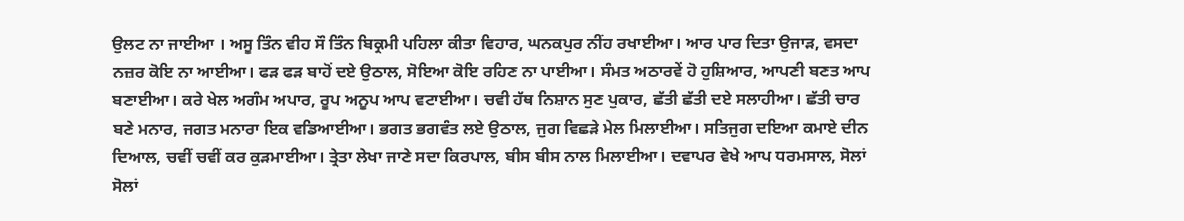ਉਲਟ ਨਾ ਜਾਈਆ । ਅਸੂ ਤਿੰਨ ਵੀਹ ਸੌ ਤਿੰਨ ਬਿਕ੍ਰਮੀ ਪਹਿਲਾ ਕੀਤਾ ਵਿਹਾਰ, ਘਨਕਪੁਰ ਨੀਂਹ ਰਖਾਈਆ। ਆਰ ਪਾਰ ਦਿਤਾ ਉਜਾੜ, ਵਸਦਾ ਨਜ਼ਰ ਕੋਇ ਨਾ ਆਈਆ। ਫੜ ਫੜ ਬਾਹੋਂ ਦਏ ਉਠਾਲ, ਸੋਇਆ ਕੋਇ ਰਹਿਣ ਨਾ ਪਾਈਆ। ਸੰਮਤ ਅਠਾਰਵੇਂ ਹੋ ਹੁਸ਼ਿਆਰ, ਆਪਣੀ ਬਣਤ ਆਪ ਬਣਾਈਆ। ਕਰੇ ਖੇਲ ਅਗੰਮ ਅਪਾਰ, ਰੂਪ ਅਨੂਪ ਆਪ ਵਟਾਈਆ। ਚਵੀ ਹੱਥ ਨਿਸ਼ਾਨ ਸੁਣ ਪੁਕਾਰ, ਛੱਤੀ ਛੱਤੀ ਦਏ ਸਲਾਹੀਆ। ਛੱਤੀ ਚਾਰ ਬਣੇ ਮਨਾਰ, ਜਗਤ ਮਨਾਰਾ ਇਕ ਵਡਿਆਈਆ। ਭਗਤ ਭਗਵੰਤ ਲਏ ਉਠਾਲ, ਜੁਗ ਵਿਛੜੇ ਮੇਲ ਮਿਲਾਈਆ। ਸਤਿਜੁਗ ਦਇਆ ਕਮਾਏ ਦੀਨ ਦਿਆਲ, ਚਵੀਂ ਚਵੀਂ ਕਰ ਕੁੜਮਾਈਆ। ਤ੍ਰੇਤਾ ਲੇਖਾ ਜਾਣੇ ਸਦਾ ਕਿਰਪਾਲ, ਬੀਸ ਬੀਸ ਨਾਲ ਮਿਲਾਈਆ। ਦਵਾਪਰ ਵੇਖੇ ਆਪ ਧਰਮਸਾਲ, ਸੋਲਾਂ ਸੋਲਾਂ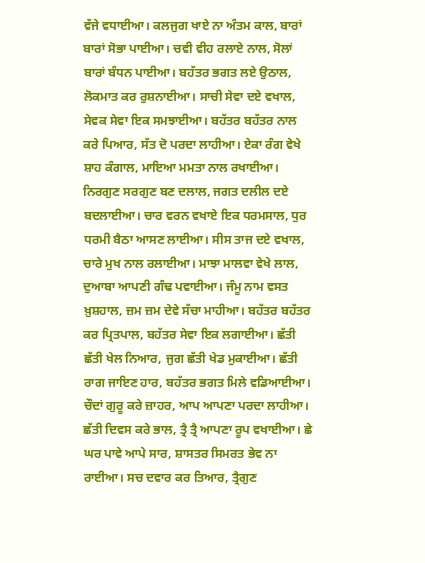ਵੱਜੇ ਵਧਾਈਆ। ਕਲਜੁਗ ਖਾਏ ਨਾ ਅੰਤਮ ਕਾਲ, ਬਾਰਾਂ ਬਾਰਾਂ ਸੋਭਾ ਪਾਈਆ। ਚਵੀ ਵੀਹ ਰਲਾਏ ਨਾਲ, ਸੋਲਾਂ ਬਾਰਾਂ ਬੰਧਨ ਪਾਈਆ। ਬਹੱਤਰ ਭਗਤ ਲਏ ਉਠਾਲ, ਲੋਕਮਾਤ ਕਰ ਰੁਸ਼ਨਾਈਆ। ਸਾਚੀ ਸੇਵਾ ਦਏ ਵਖਾਲ, ਸੇਵਕ ਸੇਵਾ ਇਕ ਸਮਝਾਈਆ। ਬਹੱਤਰ ਬਹੱਤਰ ਨਾਲ ਕਰੇ ਪਿਆਰ, ਸੱਤ ਦੋ ਪਰਦਾ ਲਾਹੀਆ। ਏਕਾ ਰੰਗ ਵੇਖੇ ਸ਼ਾਹ ਕੰਗਾਲ, ਮਾਇਆ ਮਮਤਾ ਨਾਲ ਰਖਾਈਆ। ਨਿਰਗੁਣ ਸਰਗੁਣ ਬਣ ਦਲਾਲ, ਜਗਤ ਦਲੀਲ ਦਏ ਬਦਲਾਈਆ। ਚਾਰ ਵਰਨ ਵਖਾਏ ਇਕ ਧਰਮਸਾਲ, ਧੁਰ ਧਰਮੀ ਬੈਠਾ ਆਸਣ ਲਾਈਆ। ਸੀਸ ਤਾਜ ਦਏ ਵਖਾਲ, ਚਾਰੇ ਮੁਖ ਨਾਲ ਰਲਾਈਆ। ਮਾਝਾ ਮਾਲਵਾ ਵੇਖੇ ਲਾਲ, ਦੁਆਬਾ ਆਪਣੀ ਗੰਢ ਪਵਾਈਆ। ਜੰਮੂ ਨਾਮ ਵਸਤ ਖ਼ੁਸ਼ਹਾਲ, ਜ਼ਮ ਜ਼ਮ ਦੇਵੇ ਸੱਚਾ ਮਾਹੀਆ। ਬਹੱਤਰ ਬਹੱਤਰ ਕਰ ਪ੍ਰਿਤਪਾਲ, ਬਹੱਤਰ ਸੇਵਾ ਇਕ ਲਗਾਈਆ। ਛੱਤੀ ਛੱਤੀ ਖੇਲ ਨਿਆਰ, ਜੁਗ ਛੱਤੀ ਖੇਡ ਮੁਕਾਈਆ। ਛੱਤੀ ਰਾਗ ਜਾਇਣ ਹਾਰ, ਬਹੱਤਰ ਭਗਤ ਮਿਲੇ ਵਡਿਆਈਆ। ਚੌਦਾਂ ਗੁਰੂ ਕਰੇ ਜ਼ਾਹਰ, ਆਪ ਆਪਣਾ ਪਰਦਾ ਲਾਹੀਆ। ਛੱਤੀ ਦਿਵਸ ਕਰੇ ਭਾਲ, ਤ੍ਰੈ ਤ੍ਰੈ ਆਪਣਾ ਰੂਪ ਵਖਾਈਆ। ਛੇ ਘਰ ਪਾਵੇ ਆਪੇ ਸਾਰ, ਸ਼ਾਸਤਰ ਸਿਮਰਤ ਭੇਵ ਨਾ ਰਾਈਆ। ਸਚ ਦਵਾਰ ਕਰ ਤਿਆਰ, ਤ੍ਰੈਗੁਣ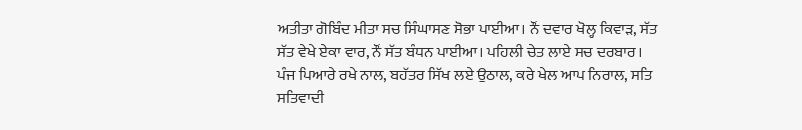ਅਤੀਤਾ ਗੋਬਿੰਦ ਮੀਤਾ ਸਚ ਸਿੰਘਾਸਣ ਸੋਭਾ ਪਾਈਆ। ਨੌਂ ਦਵਾਰ ਖੋਲ੍ਹ ਕਿਵਾੜ, ਸੱਤ ਸੱਤ ਵੇਖੇ ਏਕਾ ਵਾਰ, ਨੌਂ ਸੱਤ ਬੰਧਨ ਪਾਈਆ। ਪਹਿਲੀ ਚੇਤ ਲਾਏ ਸਚ ਦਰਬਾਰ। ਪੰਜ ਪਿਆਰੇ ਰਖੇ ਨਾਲ, ਬਹੱਤਰ ਸਿੱਖ ਲਏ ਉਠਾਲ, ਕਰੇ ਖੇਲ ਆਪ ਨਿਰਾਲ, ਸਤਿ ਸਤਿਵਾਦੀ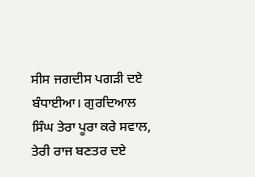ਸੀਸ ਜਗਦੀਸ ਪਗੜੀ ਦਏ ਬੰਧਾਈਆ। ਗੁਰਦਿਆਲ ਸਿੰਘ ਤੇਰਾ ਪੂਰਾ ਕਰੇ ਸਵਾਲ, ਤੇਰੀ ਰਾਜ ਬਣਤਰ ਦਏ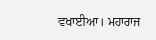ਵਖਾਈਆ। ਮਹਾਰਾਜ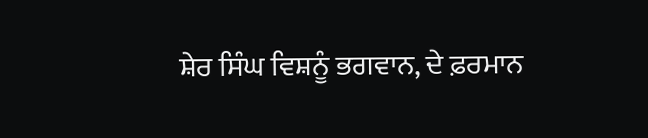ਸ਼ੇਰ ਸਿੰਘ ਵਿਸ਼ਨੂੰ ਭਗਵਾਨ, ਦੇ ਫ਼ਰਮਾਨ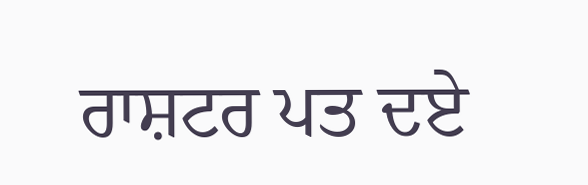ਰਾਸ਼ਟਰ ਪਤ ਦਏ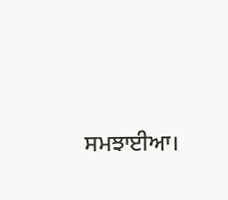ਸਮਝਾਈਆ।